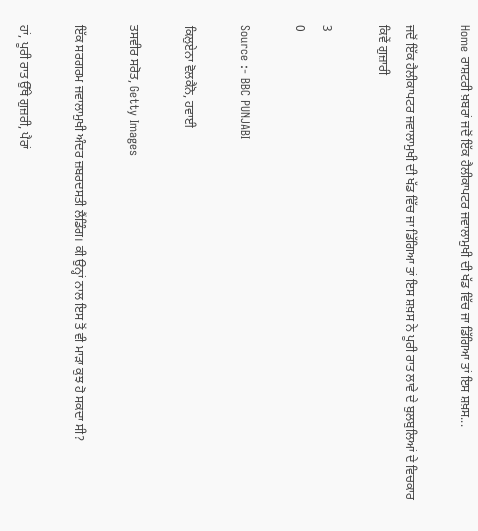Home ਰਾਸ਼ਟਰੀ ਖ਼ਬਰਾਂ ਜਦੋਂ ਇੱਕ ਹੈਲੀਕਾਪਟਰ ਜਵਾਲਾਮੁਖੀ ਦੀ ਖੱਡ ਵਿੱਚ ਜਾ ਡਿੱਗਿਆ ਤਾਂ ਇਸ ਸ਼ਖ਼ਸ...

ਜਦੋਂ ਇੱਕ ਹੈਲੀਕਾਪਟਰ ਜਵਾਲਾਮੁਖੀ ਦੀ ਖੱਡ ਵਿੱਚ ਜਾ ਡਿੱਗਿਆ ਤਾਂ ਇਸ ਸ਼ਖ਼ਸ ਨੇ ਪੂਰੀ ਰਾਤ ਲਾਵੇ ਦੇ ਬੁਲਬੁਲਿਆਂ ਦੇ ਵਿਚਕਾਰ ਕਿਵੇਂ ਗੁਜ਼ਾਰੀ

3
0

Source :- BBC PUNJABI

ਕਿਲੁਏਨਾ ਵੋਲਕੈਨੋ, ਹਵਾਈ

ਤਸਵੀਰ ਸਰੋਤ, Getty Images

ਇੱਕ ਸਰਗਰਮ ਜਵਾਲਾਮੁਖੀ ਅੰਦਰ ਜ਼ਬਰਦਸਤੀ ਲੈਂਡਿੰਗ। ਕੀ ਉਨ੍ਹਾਂ ਨਾਲ ਇਸ ਤੋਂ ਵੀ ਮਾੜਾ ਕੁਝ ਹੋ ਸਕਦਾ ਸੀ?

ਹਾਂ, ਪੂਰੀ ਰਾਤ ਉੱਥੇ ਗੁਜ਼ਰੀ, ਪੈਰਾਂ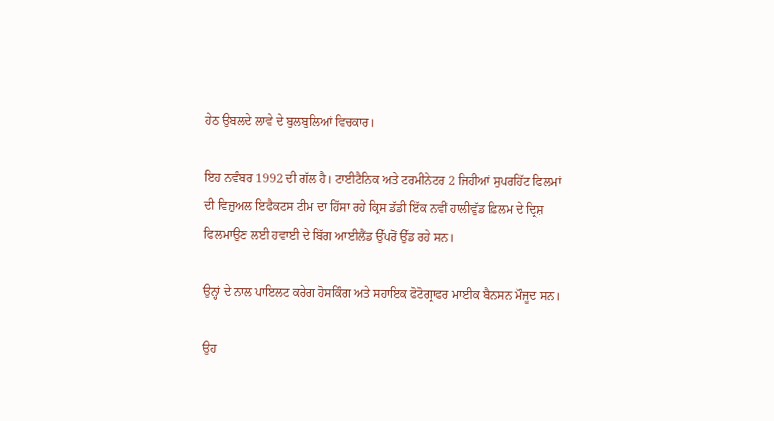ਹੇਠ ਉਬਲਦੇ ਲਾਵੇ ਦੇ ਬੁਲਬੁਲਿਆਂ ਵਿਚਕਾਰ।

ਇਹ ਨਵੰਬਰ 1992 ਦੀ ਗੱਲ ਹੈ। ਟਾਈਟੈਨਿਕ ਅਤੇ ਟਰਮੀਨੇਟਰ 2 ਜਿਹੀਆਂ ਸੁਪਰਹਿੱਟ ਫਿਲਮਾਂ ਦੀ ਵਿਜ਼ੁਅਲ ਇਫੈਕਟਸ ਟੀਮ ਦਾ ਹਿੱਸਾ ਰਹੇ ਕ੍ਰਿਸ ਡੱਡੀ ਇੱਕ ਨਵੀਂ ਹਾਲੀਵੁੱਡ ਫ਼ਿਲਮ ਦੇ ਦ੍ਰਿਸ਼ ਫਿਲਮਾਉਣ ਲਈ ਹਵਾਈ ਦੇ ਬਿੱਗ ਆਈਲੈਂਡ ਉੱਪਰੋਂ ਉੱਡ ਰਹੇ ਸਨ।

ਉਨ੍ਹਾਂ ਦੇ ਨਾਲ ਪਾਇਲਟ ਕਰੇਗ ਹੋਸਕਿੰਗ ਅਤੇ ਸਹਾਇਕ ਫੋਟੋਗ੍ਰਾਫਰ ਮਾਈਕ ਬੈਨਸਨ ਮੌਜੂਦ ਸਨ।

ਉਹ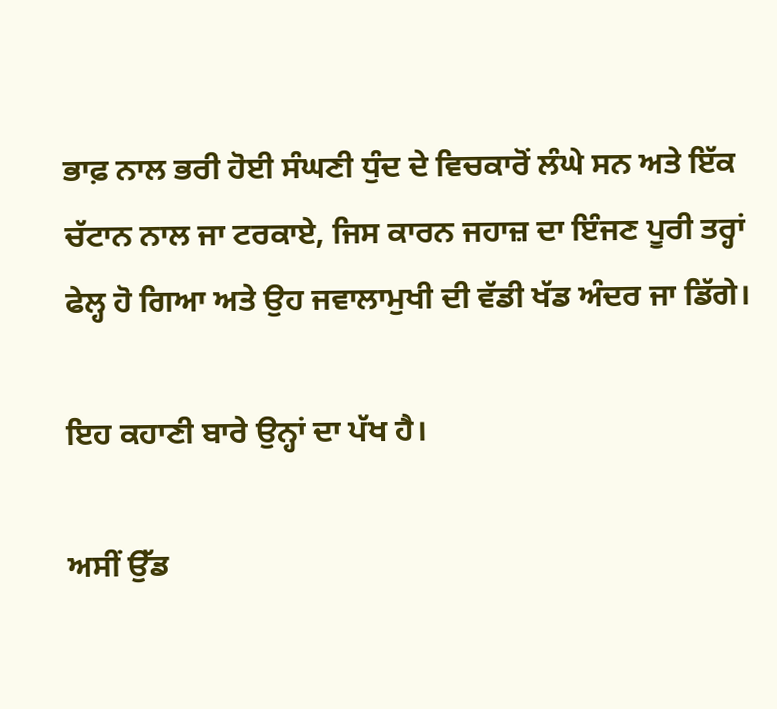ਭਾਫ਼ ਨਾਲ ਭਰੀ ਹੋਈ ਸੰਘਣੀ ਧੁੰਦ ਦੇ ਵਿਚਕਾਰੋਂ ਲੰਘੇ ਸਨ ਅਤੇ ਇੱਕ ਚੱਟਾਨ ਨਾਲ ਜਾ ਟਰਕਾਏ, ਜਿਸ ਕਾਰਨ ਜਹਾਜ਼ ਦਾ ਇੰਜਣ ਪੂਰੀ ਤਰ੍ਹਾਂ ਫੇਲ੍ਹ ਹੋ ਗਿਆ ਅਤੇ ਉਹ ਜਵਾਲਾਮੁਖੀ ਦੀ ਵੱਡੀ ਖੱਡ ਅੰਦਰ ਜਾ ਡਿੱਗੇ।

ਇਹ ਕਹਾਣੀ ਬਾਰੇ ਉਨ੍ਹਾਂ ਦਾ ਪੱਖ ਹੈ।

ਅਸੀਂ ਉੱਡ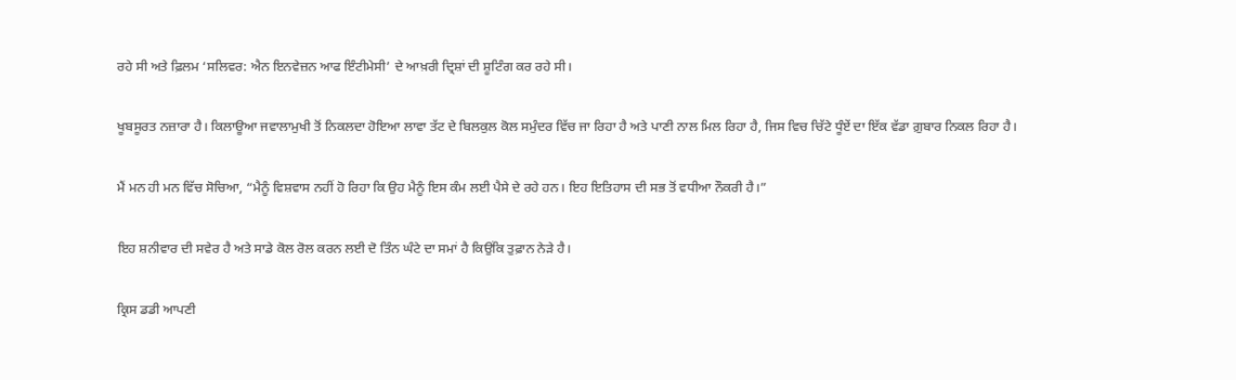ਰਹੇ ਸੀ ਅਤੇ ਫ਼ਿਲਮ ‘ਸਲਿਵਰ: ਐਨ ਇਨਵੇਜ਼ਨ ਆਫ ਇੰਟੀਮੇਸੀ’ ਦੇ ਆਖ਼ਰੀ ਦ੍ਰਿਸ਼ਾਂ ਦੀ ਸ਼ੂਟਿੰਗ ਕਰ ਰਹੇ ਸੀ।

ਖੂਬਸੂਰਤ ਨਜ਼ਾਰਾ ਹੈ। ਕਿਲਾਊਆ ਜਵਾਲਾਮੁਖੀ ਤੋਂ ਨਿਕਲਦਾ ਹੋਇਆ ਲਾਵਾ ਤੱਟ ਦੇ ਬਿਲਕੁਲ ਕੋਲ ਸਮੁੰਦਰ ਵਿੱਚ ਜਾ ਰਿਹਾ ਹੈ ਅਤੇ ਪਾਣੀ ਨਾਲ ਮਿਲ ਰਿਹਾ ਹੈ, ਜਿਸ ਵਿਚ ਚਿੱਟੇ ਧੂੰਏਂ ਦਾ ਇੱਕ ਵੱਡਾ ਗ਼ੁਬਾਰ ਨਿਕਲ ਰਿਹਾ ਹੈ।

ਮੈਂ ਮਨ ਹੀ ਮਨ ਵਿੱਚ ਸੋਚਿਆ, “ਮੈਨੂੰ ਵਿਸ਼ਵਾਸ ਨਹੀਂ ਹੋ ਰਿਹਾ ਕਿ ਉਹ ਮੈਨੂੰ ਇਸ ਕੰਮ ਲਈ ਪੈਸੇ ਦੇ ਰਹੇ ਹਨ। ਇਹ ਇਤਿਹਾਸ ਦੀ ਸਭ ਤੋਂ ਵਧੀਆ ਨੌਕਰੀ ਹੈ।”

ਇਹ ਸ਼ਨੀਵਾਰ ਦੀ ਸਵੇਰ ਹੈ ਅਤੇ ਸਾਡੇ ਕੋਲ ਰੋਲ ਕਰਨ ਲਈ ਦੋ ਤਿੰਨ ਘੰਟੇ ਦਾ ਸਮਾਂ ਹੈ ਕਿਉਂਕਿ ਤੁਫ਼ਾਨ ਨੇੜੇ ਹੈ।

ਕ੍ਰਿਸ ਡਡੀ ਆਪਣੀ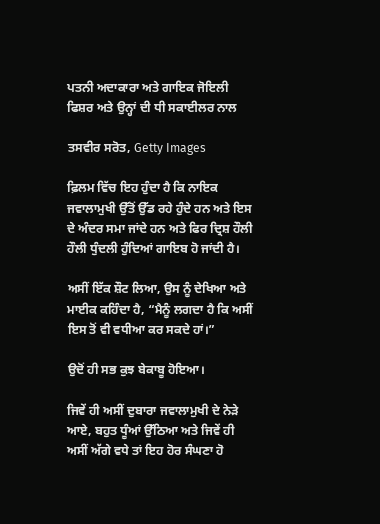ਪਤਨੀ ਅਦਾਕਾਰਾ ਅਤੇ ਗਾਇਕ ਜੋਇਲੀ ਫਿਸ਼ਰ ਅਤੇ ਉਨ੍ਹਾਂ ਦੀ ਧੀ ਸਕਾਈਲਰ ਨਾਲ

ਤਸਵੀਰ ਸਰੋਤ, Getty Images

ਫ਼ਿਲਮ ਵਿੱਚ ਇਹ ਹੁੰਦਾ ਹੈ ਕਿ ਨਾਇਕ ਜਵਾਲਾਮੁਖੀ ਉੱਤੋਂ ਉੱਡ ਰਹੇ ਹੁੰਦੇ ਹਨ ਅਤੇ ਇਸ ਦੇ ਅੰਦਰ ਸਮਾ ਜਾਂਦੇ ਹਨ ਅਤੇ ਫਿਰ ਦ੍ਰਿਸ਼ ਹੌਲੀ ਹੌਲੀ ਧੁੰਦਲੀ ਹੁੰਦਿਆਂ ਗਾਇਬ ਹੋ ਜਾਂਦੀ ਹੈ।

ਅਸੀਂ ਇੱਕ ਸ਼ੌਟ ਲਿਆ, ਉਸ ਨੂੰ ਦੇਖਿਆ ਅਤੇ ਮਾਈਕ ਕਹਿੰਦਾ ਹੈ, “ਮੈਨੂੰ ਲਗਦਾ ਹੈ ਕਿ ਅਸੀਂ ਇਸ ਤੋਂ ਵੀ ਵਧੀਆ ਕਰ ਸਕਦੇ ਹਾਂ।”

ਉਦੋਂ ਹੀ ਸਭ ਕੁਝ ਬੇਕਾਬੂ ਹੋਇਆ।

ਜਿਵੇਂ ਹੀ ਅਸੀਂ ਦੁਬਾਰਾ ਜਵਾਲਾਮੁਖੀ ਦੇ ਨੇੜੇ ਆਏ, ਬਹੁਤ ਧੂੰਆਂ ਉੱਠਿਆ ਅਤੇ ਜਿਵੇਂ ਹੀ ਅਸੀਂ ਅੱਗੇ ਵਧੇ ਤਾਂ ਇਹ ਹੋਰ ਸੰਘਣਾ ਹੋ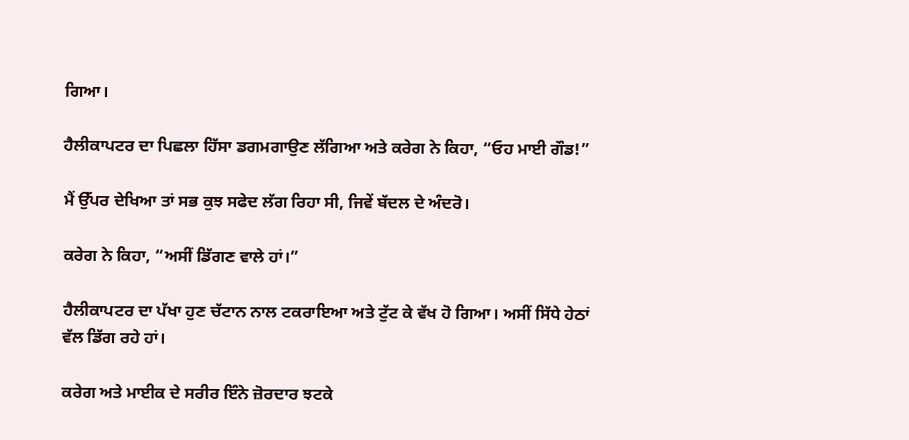ਗਿਆ।

ਹੈਲੀਕਾਪਟਰ ਦਾ ਪਿਛਲਾ ਹਿੱਸਾ ਡਗਮਗਾਉਣ ਲੱਗਿਆ ਅਤੇ ਕਰੇਗ ਨੇ ਕਿਹਾ, “ਓਹ ਮਾਈ ਗੌਡ!”

ਮੈਂ ਉੱਪਰ ਦੇਖਿਆ ਤਾਂ ਸਭ ਕੁਝ ਸਫੇਦ ਲੱਗ ਰਿਹਾ ਸੀ, ਜਿਵੇਂ ਬੱਦਲ ਦੇ ਅੰਦਰੋ।

ਕਰੇਗ ਨੇ ਕਿਹਾ, “ਅਸੀਂ ਡਿੱਗਣ ਵਾਲੇ ਹਾਂ।”

ਹੈਲੀਕਾਪਟਰ ਦਾ ਪੱਖਾ ਹੁਣ ਚੱਟਾਨ ਨਾਲ ਟਕਰਾਇਆ ਅਤੇ ਟੁੱਟ ਕੇ ਵੱਖ ਹੋ ਗਿਆ। ਅਸੀਂ ਸਿੱਧੇ ਹੇਠਾਂ ਵੱਲ ਡਿੱਗ ਰਹੇ ਹਾਂ।

ਕਰੇਗ ਅਤੇ ਮਾਈਕ ਦੇ ਸਰੀਰ ਇੰਨੇ ਜ਼ੋਰਦਾਰ ਝਟਕੇ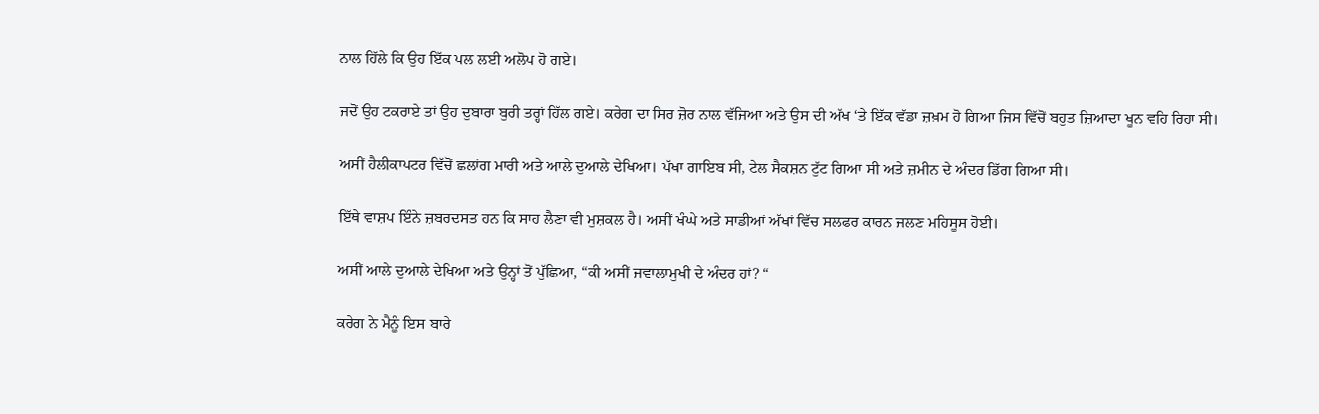ਨਾਲ ਹਿੱਲੇ ਕਿ ਉਹ ਇੱਕ ਪਲ ਲਈ ਅਲੋਪ ਹੋ ਗਏ।

ਜਦੋਂ ਉਹ ਟਕਰਾਏ ਤਾਂ ਉਹ ਦੁਬਾਰਾ ਬੁਰੀ ਤਰ੍ਹਾਂ ਹਿੱਲ ਗਏ। ਕਰੇਗ ਦਾ ਸਿਰ ਜ਼ੋਰ ਨਾਲ ਵੱਜਿਆ ਅਤੇ ਉਸ ਦੀ ਅੱਖ ‘ਤੇ ਇੱਕ ਵੱਡਾ ਜ਼ਖ਼ਮ ਹੋ ਗਿਆ ਜਿਸ ਵਿੱਚੋਂ ਬਹੁਤ ਜ਼ਿਆਦਾ ਖੂਨ ਵਹਿ ਰਿਹਾ ਸੀ।

ਅਸੀਂ ਹੈਲੀਕਾਪਟਰ ਵਿੱਚੋਂ ਛਲਾਂਗ ਮਾਰੀ ਅਤੇ ਆਲੇ ਦੁਆਲੇ ਦੇਖਿਆ। ਪੱਖਾ ਗਾਇਬ ਸੀ, ਟੇਲ ਸੈਕਸ਼ਨ ਟੁੱਟ ਗਿਆ ਸੀ ਅਤੇ ਜ਼ਮੀਨ ਦੇ ਅੰਦਰ ਡਿੱਗ ਗਿਆ ਸੀ।

ਇੱਥੇ ਵਾਸ਼ਪ ਇੰਨੇ ਜ਼ਬਰਦਸਤ ਹਨ ਕਿ ਸਾਹ ਲੈਣਾ ਵੀ ਮੁਸ਼ਕਲ ਹੈ। ਅਸੀਂ ਖੰਘੇ ਅਤੇ ਸਾਡੀਆਂ ਅੱਖਾਂ ਵਿੱਚ ਸਲਫਰ ਕਾਰਨ ਜਲਣ ਮਹਿਸੂਸ ਹੋਈ।

ਅਸੀਂ ਆਲੇ ਦੁਆਲੇ ਦੇਖਿਆ ਅਤੇ ਉਨ੍ਹਾਂ ਤੋਂ ਪੁੱਛਿਆ, “ਕੀ ਅਸੀਂ ਜਵਾਲਾਮੁਖੀ ਦੇ ਅੰਦਰ ਹਾਂ? “

ਕਰੇਗ ਨੇ ਮੈਨੂੰ ਇਸ ਬਾਰੇ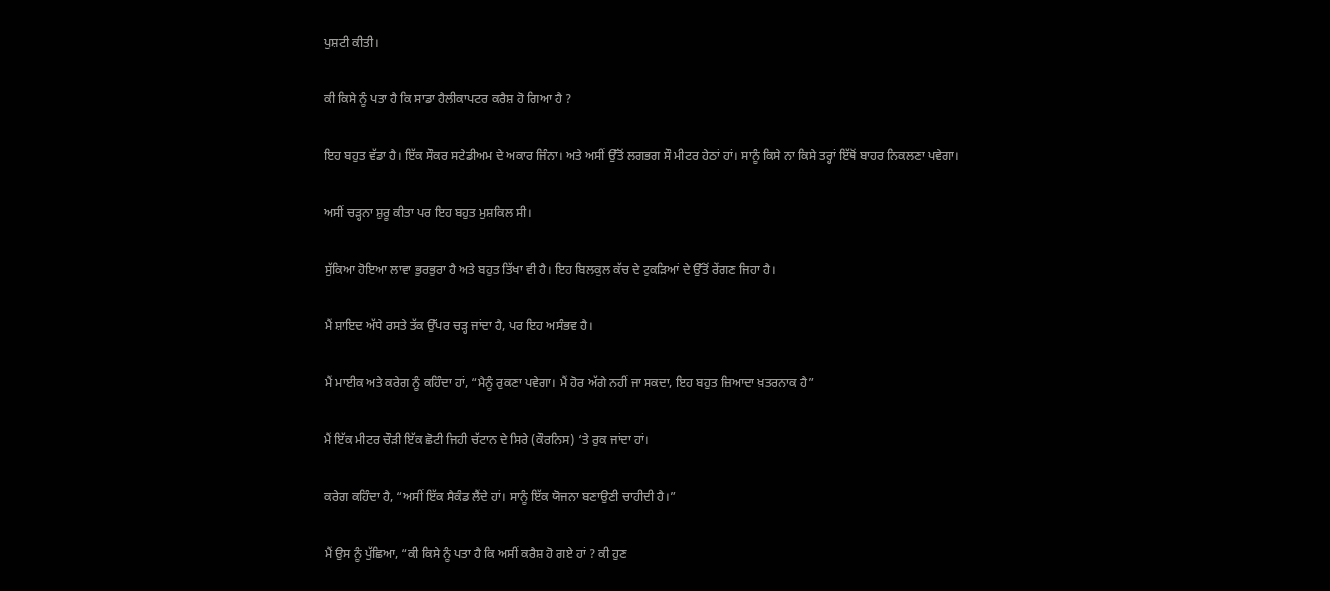ਪੁਸ਼ਟੀ ਕੀਤੀ।

ਕੀ ਕਿਸੇ ਨੂੰ ਪਤਾ ਹੈ ਕਿ ਸਾਡਾ ਹੈਲੀਕਾਪਟਰ ਕਰੈਸ਼ ਹੋ ਗਿਆ ਹੈ ?

ਇਹ ਬਹੁਤ ਵੱਡਾ ਹੈ। ਇੱਕ ਸੌਕਰ ਸਟੇਡੀਅਮ ਦੇ ਅਕਾਰ ਜਿੰਨਾ। ਅਤੇ ਅਸੀਂ ਉੱਤੋਂ ਲਗਭਗ ਸੌ ਮੀਟਰ ਹੇਠਾਂ ਹਾਂ। ਸਾਨੂੰ ਕਿਸੇ ਨਾ ਕਿਸੇ ਤਰ੍ਹਾਂ ਇੱਥੋਂ ਬਾਹਰ ਨਿਕਲਣਾ ਪਵੇਗਾ।

ਅਸੀਂ ਚੜ੍ਹਨਾ ਸ਼ੁਰੂ ਕੀਤਾ ਪਰ ਇਹ ਬਹੁਤ ਮੁਸ਼ਕਿਲ ਸੀ।

ਸੁੱਕਿਆ ਹੋਇਆ ਲਾਵਾ ਭੁਰਭੁਰਾ ਹੈ ਅਤੇ ਬਹੁਤ ਤਿੱਖਾ ਵੀ ਹੈ। ਇਹ ਬਿਲਕੁਲ ਕੱਚ ਦੇ ਟੁਕੜਿਆਂ ਦੇ ਉੱਤੋਂ ਰੇਂਗਣ ਜਿਹਾ ਹੈ।

ਮੈਂ ਸ਼ਾਇਦ ਅੱਧੇ ਰਸਤੇ ਤੱਕ ਉੱਪਰ ਚੜ੍ਹ ਜਾਂਦਾ ਹੈ, ਪਰ ਇਹ ਅਸੰਭਵ ਹੈ।

ਮੈਂ ਮਾਈਕ ਅਤੇ ਕਰੇਗ ਨੂੰ ਕਹਿੰਦਾ ਹਾਂ, “ਮੈਨੂੰ ਰੁਕਣਾ ਪਵੇਗਾ। ਮੈਂ ਹੋਰ ਅੱਗੇ ਨਹੀਂ ਜਾ ਸਕਦਾ, ਇਹ ਬਹੁਤ ਜ਼ਿਆਦਾ ਖ਼ਤਰਨਾਕ ਹੈ”

ਮੈਂ ਇੱਕ ਮੀਟਰ ਚੌੜੀ ਇੱਕ ਛੋਟੀ ਜਿਹੀ ਚੱਟਾਨ ਦੇ ਸਿਰੇ (ਕੌਰਨਿਸ) ‘ਤੇ ਰੁਕ ਜਾਂਦਾ ਹਾਂ।

ਕਰੇਗ ਕਹਿੰਦਾ ਹੈ, “ਅਸੀਂ ਇੱਕ ਸੈਕੰਡ ਲੈਂਦੇ ਹਾਂ। ਸਾਨੂੰ ਇੱਕ ਯੋਜਨਾ ਬਣਾਉਣੀ ਚਾਹੀਦੀ ਹੈ।”

ਮੈਂ ਉਸ ਨੂੰ ਪੁੱਛਿਆ, “ਕੀ ਕਿਸੇ ਨੂੰ ਪਤਾ ਹੈ ਕਿ ਅਸੀਂ ਕਰੈਸ਼ ਹੋ ਗਏ ਹਾਂ ? ਕੀ ਹੁਣ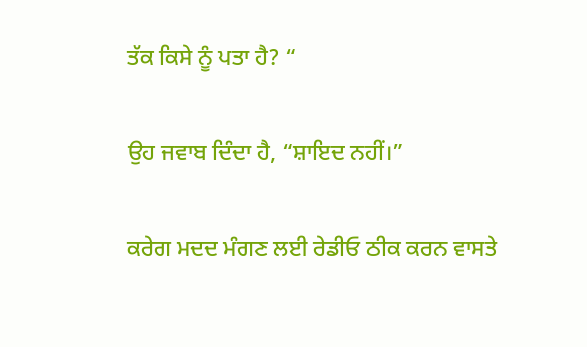ਤੱਕ ਕਿਸੇ ਨੂੰ ਪਤਾ ਹੈ? “

ਉਹ ਜਵਾਬ ਦਿੰਦਾ ਹੈ, “ਸ਼ਾਇਦ ਨਹੀਂ।”

ਕਰੇਗ ਮਦਦ ਮੰਗਣ ਲਈ ਰੇਡੀਓ ਠੀਕ ਕਰਨ ਵਾਸਤੇ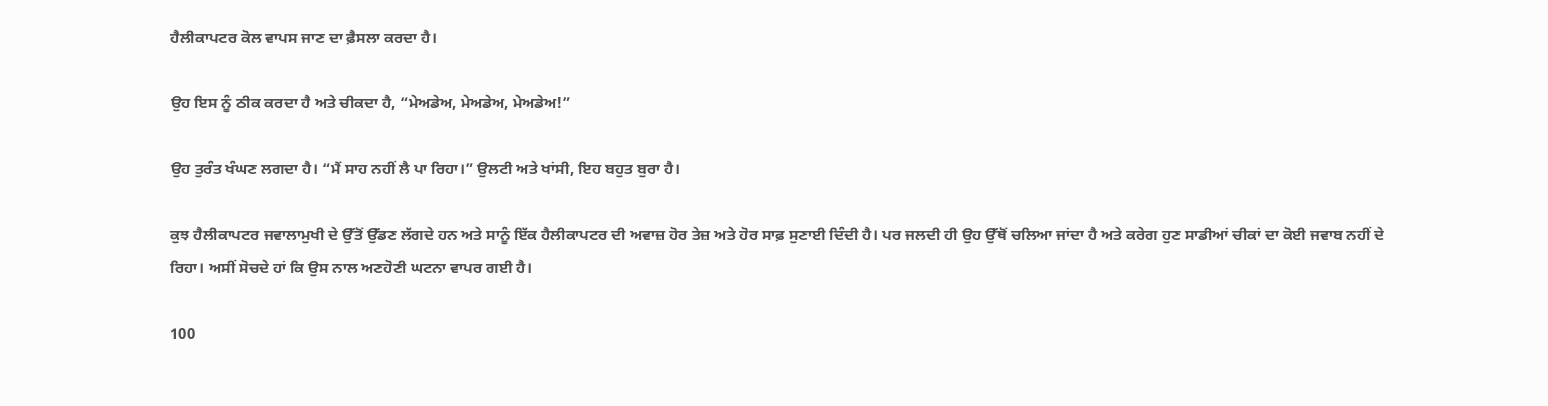ਹੈਲੀਕਾਪਟਰ ਕੋਲ ਵਾਪਸ ਜਾਣ ਦਾ ਫ਼ੈਸਲਾ ਕਰਦਾ ਹੈ।

ਉਹ ਇਸ ਨੂੰ ਠੀਕ ਕਰਦਾ ਹੈ ਅਤੇ ਚੀਕਦਾ ਹੈ, “ਮੇਅਡੇਅ, ਮੇਅਡੇਅ, ਮੇਅਡੇਅ!”

ਉਹ ਤੁਰੰਤ ਖੰਘਣ ਲਗਦਾ ਹੈ। “ਮੈਂ ਸਾਹ ਨਹੀਂ ਲੈ ਪਾ ਰਿਹਾ।” ਉਲਟੀ ਅਤੇ ਖਾਂਸੀ, ਇਹ ਬਹੁਤ ਬੁਰਾ ਹੈ।

ਕੁਝ ਹੈਲੀਕਾਪਟਰ ਜਵਾਲਾਮੁਖੀ ਦੇ ਉੱਤੋਂ ਉੱਡਣ ਲੱਗਦੇ ਹਨ ਅਤੇ ਸਾਨੂੰ ਇੱਕ ਹੈਲੀਕਾਪਟਰ ਦੀ ਅਵਾਜ਼ ਹੋਰ ਤੇਜ਼ ਅਤੇ ਹੋਰ ਸਾਫ਼ ਸੁਣਾਈ ਦਿੰਦੀ ਹੈ। ਪਰ ਜਲਦੀ ਹੀ ਉਹ ਉੱਥੋਂ ਚਲਿਆ ਜਾਂਦਾ ਹੈ ਅਤੇ ਕਰੇਗ ਹੁਣ ਸਾਡੀਆਂ ਚੀਕਾਂ ਦਾ ਕੋਈ ਜਵਾਬ ਨਹੀਂ ਦੇ ਰਿਹਾ। ਅਸੀਂ ਸੋਚਦੇ ਹਾਂ ਕਿ ਉਸ ਨਾਲ ਅਣਹੋਣੀ ਘਟਨਾ ਵਾਪਰ ਗਈ ਹੈ।

100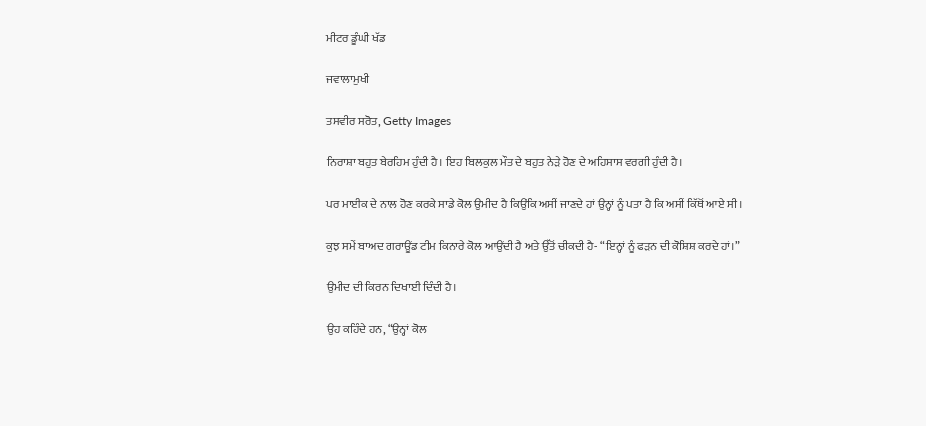ਮੀਟਰ ਡੂੰਘੀ ਖੱਡ

ਜਵਾਲਾਮੁਖੀ

ਤਸਵੀਰ ਸਰੋਤ, Getty Images

ਨਿਰਾਸ਼ਾ ਬਹੁਤ ਬੇਰਹਿਮ ਹੁੰਦੀ ਹੈ। ਇਹ ਬਿਲਕੁਲ ਮੌਤ ਦੇ ਬਹੁਤ ਨੇੜੇ ਹੋਣ ਦੇ ਅਹਿਸਾਸ ਵਰਗੀ ਹੁੰਦੀ ਹੈ।

ਪਰ ਮਾਈਕ ਦੇ ਨਾਲ ਹੋਣ ਕਰਕੇ ਸਾਡੇ ਕੋਲ ਉਮੀਦ ਹੈ ਕਿਉਂਕਿ ਅਸੀਂ ਜਾਣਦੇ ਹਾਂ ਉਨ੍ਹਾਂ ਨੂੰ ਪਤਾ ਹੈ ਕਿ ਅਸੀਂ ਕਿੱਥੋਂ ਆਏ ਸੀ।

ਕੁਝ ਸਮੇਂ ਬਾਅਦ ਗਰਾਊਂਡ ਟੀਮ ਕਿਨਾਰੇ ਕੋਲ ਆਉਂਦੀ ਹੈ ਅਤੇ ਉੱਤੋਂ ਚੀਕਦੀ ਹੈ- “ਇਨ੍ਹਾਂ ਨੂੰ ਫੜਨ ਦੀ ਕੋਸ਼ਿਸ਼ ਕਰਦੇ ਹਾਂ।”

ਉਮੀਦ ਦੀ ਕਿਰਨ ਦਿਖਾਈ ਦਿੰਦੀ ਹੈ।

ਉਹ ਕਹਿੰਦੇ ਹਨ, “ਉਨ੍ਹਾਂ ਕੋਲ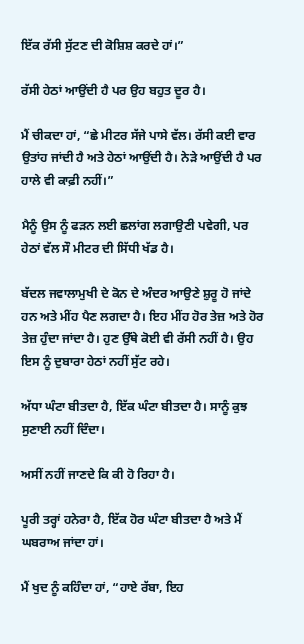ਇੱਕ ਰੱਸੀ ਸੁੱਟਣ ਦੀ ਕੋਸ਼ਿਸ਼ ਕਰਦੇ ਹਾਂ।”

ਰੱਸੀ ਹੇਠਾਂ ਆਉਂਦੀ ਹੈ ਪਰ ਉਹ ਬਹੁਤ ਦੂਰ ਹੈ।

ਮੈਂ ਚੀਕਦਾ ਹਾਂ, “ਛੇ ਮੀਟਰ ਸੱਜੇ ਪਾਸੇ ਵੱਲ। ਰੱਸੀ ਕਈ ਵਾਰ ਉਤਾਂਹ ਜਾਂਦੀ ਹੈ ਅਤੇ ਹੇਠਾਂ ਆਉਂਦੀ ਹੈ। ਨੇੜੇ ਆਉਂਦੀ ਹੈ ਪਰ ਹਾਲੇ ਵੀ ਕਾਫ਼ੀ ਨਹੀਂ।”

ਮੈਨੂੰ ਉਸ ਨੂੰ ਫੜਨ ਲਈ ਛਲਾਂਗ ਲਗਾਉਣੀ ਪਵੇਗੀ, ਪਰ ਹੇਠਾਂ ਵੱਲ ਸੌ ਮੀਟਰ ਦੀ ਸਿੱਧੀ ਖੱਡ ਹੈ।

ਬੱਦਲ ਜਵਾਲਾਮੁਖੀ ਦੇ ਕੋਨ ਦੇ ਅੰਦਰ ਆਉਣੇ ਸ਼ੁਰੂ ਹੋ ਜਾਂਦੇ ਹਨ ਅਤੇ ਮੀਂਹ ਪੈਣ ਲਗਦਾ ਹੈ। ਇਹ ਮੀਂਹ ਹੋਰ ਤੇਜ਼ ਅਤੇ ਹੋਰ ਤੇਜ਼ ਹੁੰਦਾ ਜਾਂਦਾ ਹੈ। ਹੁਣ ਉੱਥੇ ਕੋਈ ਵੀ ਰੱਸੀ ਨਹੀਂ ਹੈ। ਉਹ ਇਸ ਨੂੰ ਦੁਬਾਰਾ ਹੇਠਾਂ ਨਹੀਂ ਸੁੱਟ ਰਹੇ।

ਅੱਧਾ ਘੰਟਾ ਬੀਤਦਾ ਹੈ, ਇੱਕ ਘੰਟਾ ਬੀਤਦਾ ਹੈ। ਸਾਨੂੰ ਕੁਝ ਸੁਣਾਈ ਨਹੀਂ ਦਿੰਦਾ।

ਅਸੀਂ ਨਹੀਂ ਜਾਣਦੇ ਕਿ ਕੀ ਹੋ ਰਿਹਾ ਹੈ।

ਪੂਰੀ ਤਰ੍ਹਾਂ ਹਨੇਰਾ ਹੈ, ਇੱਕ ਹੋਰ ਘੰਟਾ ਬੀਤਦਾ ਹੈ ਅਤੇ ਮੈਂ ਘਬਰਾਅ ਜਾਂਦਾ ਹਾਂ।

ਮੈਂ ਖੁਦ ਨੂੰ ਕਹਿੰਦਾ ਹਾਂ, “ਹਾਏ ਰੱਬਾ, ਇਹ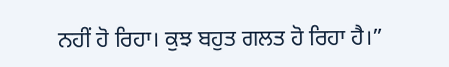ਨਹੀਂ ਹੋ ਰਿਹਾ। ਕੁਝ ਬਹੁਤ ਗਲਤ ਹੋ ਰਿਹਾ ਹੈ।”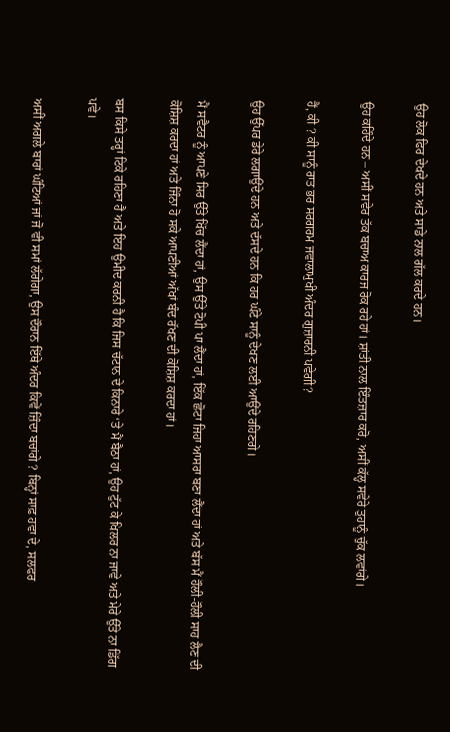ਉਹ ਲੋਕ ਫਿਰ ਦੇਖਦੇ ਹਨ ਅਤੇ ਸਾਡੇ ਨਾਲ ਗੱਲ ਕਰਦੇ ਹਨ।

ਉਹ ਕਹਿੰਦੇ ਹਨ – ਅਸੀਂ ਸਵੇਰ ਤੱਕ ਬਚਾਅ ਕਾਰਜ ਰੋਕ ਰਹੇ ਹਾਂ। ਸ਼ਾਂਤੀ ਨਾਲ ਇੰਤਜ਼ਾਰ ਕਰੋ, ਅਸੀਂ ਕੱਲ੍ਹ ਸਵੇਰੇ ਤੁਹਾਨੂੰ ਚੁੱਕ ਲਵਾਂਗੇ।

ਹੈਂ, ਕੀ ? ਕੀ ਸਾਨੂੰ ਰਾਤ ਭਰ ਸਰਗਰਮ ਜਵਾਲਾਮੁਖੀ ਅੰਦਰ ਗੁਜ਼ਾਰਨੀ ਪਵੇਗੀ?

ਉਹ ਉੱਪਰ ਡੇਰੇ ਲਗਾਉਂਦੇ ਹਨ ਅਤੇ ਦੱਸਦੇ ਹਨ ਕਿ ਹਰ ਘੰਟੇ ਸਾਨੂੰ ਦੇਖਣ ਲਈ ਆਉਂਦੇ ਰਹਿਣਗੇ।

ਮੈਂ ਸਵੈਟਰ ਨੂੰ ਆਪਣੇ ਸਿਰ ਉੱਤੇ ਖਿੱਚ ਲੈਂਦਾ ਹਾਂ, ਉਸ ਉੱਤੇ ਟੋਪੀ ਪਾ ਲੈਂਦਾ ਹਾਂ, ਇੱਕ ਛੋਟਾ ਜਿਹਾ ਆਸਰਾ ਬਣਾ ਲੈਂਦਾ ਹਾਂ ਅਤੇ ਬੱਸ ਮੈਂ ਹੌਲੀ-ਹੌਲੀ ਸਾਹ ਲੈਣ ਦੀ ਕੋਸ਼ਿਸ਼ ਕਰਦਾ ਹਾਂ ਅਤੇ ਜਿੰਨਾ ਹੋ ਸਕੇ ਆਪਣੀਆਂ ਅੱਖਾਂ ਬੰਦ ਰੱਖਣ ਦੀ ਕੋਸ਼ਿਸ਼ ਕਰਦਾ ਹਾਂ।

ਬਸ ਕਿਸੇ ਤਰ੍ਹਾਂ ਟਿਕੇ ਰਹਿਣਾ ਹੈ ਅਤੇ ਇਹ ਉਮੀਦ ਕਰਨੀ ਹੈ ਕਿ ਜਿਸ ਚੱਟਾਨ ਦੇ ਕਿਨਾਰੇ ‘ਤੇ ਮੈਂ ਬੈਠਾ ਹਾਂ, ਉਹ ਟੁੱਟ ਕੇ ਖਿਲਰ ਨਾ ਜਾਵੇ ਅਤੇ ਮੇਰੇ ਉੱਤੇ ਨਾ ਡਿੱਗ ਪਵੇ।

ਅਸੀਂ ਅਗਲੇ ਬਾਰਾਂ ਘੰਟਿਆਂ ਜਾਂ ਜੋ ਵੀ ਸਮਾਂ ਲੱਗੇਗਾ, ਉਸ ਦੌਰਾਨ ਇੱਥੇ ਅੰਦਰ ਕਿਵੇਂ ਜ਼ਿੰਦਾ ਬਚਾਂਗੇ ? ਬਿਨ੍ਹਾਂ ਸਾਫ਼ ਹਵਾ ਦੇ, ਸਲਫਰ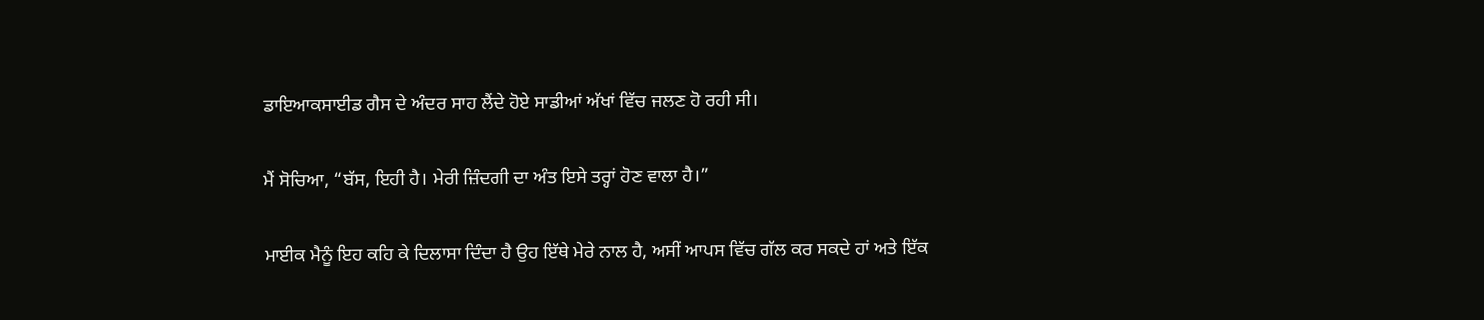ਡਾਇਆਕਸਾਈਡ ਗੈਸ ਦੇ ਅੰਦਰ ਸਾਹ ਲੈਂਦੇ ਹੋਏ ਸਾਡੀਆਂ ਅੱਖਾਂ ਵਿੱਚ ਜਲਣ ਹੋ ਰਹੀ ਸੀ।

ਮੈਂ ਸੋਚਿਆ, “ਬੱਸ, ਇਹੀ ਹੈ। ਮੇਰੀ ਜ਼ਿੰਦਗੀ ਦਾ ਅੰਤ ਇਸੇ ਤਰ੍ਹਾਂ ਹੋਣ ਵਾਲਾ ਹੈ।”

ਮਾਈਕ ਮੈਨੂੰ ਇਹ ਕਹਿ ਕੇ ਦਿਲਾਸਾ ਦਿੰਦਾ ਹੈ ਉਹ ਇੱਥੇ ਮੇਰੇ ਨਾਲ ਹੈ, ਅਸੀਂ ਆਪਸ ਵਿੱਚ ਗੱਲ ਕਰ ਸਕਦੇ ਹਾਂ ਅਤੇ ਇੱਕ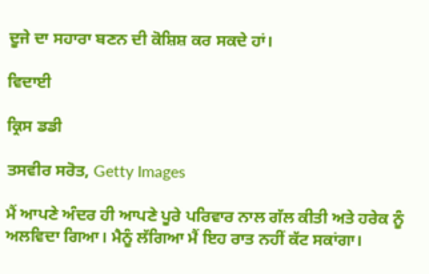ਦੂਜੇ ਦਾ ਸਹਾਰਾ ਬਣਨ ਦੀ ਕੋਸ਼ਿਸ਼ ਕਰ ਸਕਦੇ ਹਾਂ।

ਵਿਦਾਈ

ਕ੍ਰਿਸ ਡਡੀ

ਤਸਵੀਰ ਸਰੋਤ, Getty Images

ਮੈਂ ਆਪਣੇ ਅੰਦਰ ਹੀ ਆਪਣੇ ਪੂਰੇ ਪਰਿਵਾਰ ਨਾਲ ਗੱਲ ਕੀਤੀ ਅਤੇ ਹਰੇਕ ਨੂੰ ਅਲਵਿਦਾ ਗਿਆ। ਮੈਨੂੰ ਲੱਗਿਆ ਮੈਂ ਇਹ ਰਾਤ ਨਹੀਂ ਕੱਟ ਸਕਾਂਗਾ।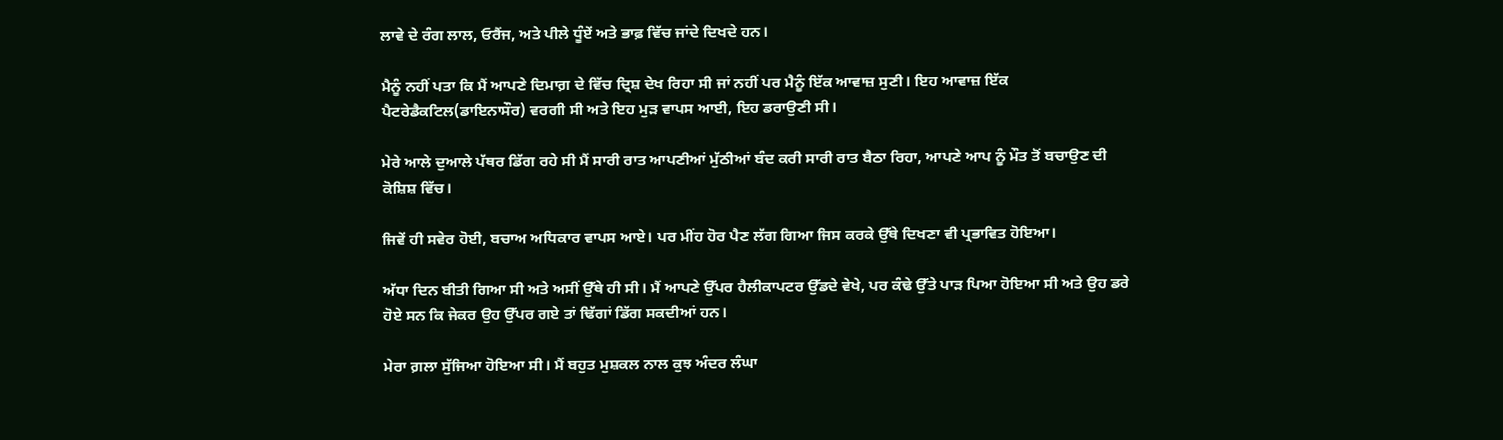ਲਾਵੇ ਦੇ ਰੰਗ ਲਾਲ, ਓਰੈਂਜ, ਅਤੇ ਪੀਲੇ ਧੂੰਏਂ ਅਤੇ ਭਾਫ਼ ਵਿੱਚ ਜਾਂਦੇ ਦਿਖਦੇ ਹਨ।

ਮੈਨੂੰ ਨਹੀਂ ਪਤਾ ਕਿ ਮੈਂ ਆਪਣੇ ਦਿਮਾਗ਼ ਦੇ ਵਿੱਚ ਦ੍ਰਿਸ਼ ਦੇਖ ਰਿਹਾ ਸੀ ਜਾਂ ਨਹੀਂ ਪਰ ਮੈਨੂੰ ਇੱਕ ਆਵਾਜ਼ ਸੁਣੀ। ਇਹ ਆਵਾਜ਼ ਇੱਕ ਪੈਟਰੇਡੈਕਟਿਲ(ਡਾਇਨਾਸੌਰ) ਵਰਗੀ ਸੀ ਅਤੇ ਇਹ ਮੁੜ ਵਾਪਸ ਆਈ, ਇਹ ਡਰਾਉਣੀ ਸੀ।

ਮੇਰੇ ਆਲੇ ਦੁਆਲੇ ਪੱਥਰ ਡਿੱਗ ਰਹੇ ਸੀ ਮੈਂ ਸਾਰੀ ਰਾਤ ਆਪਣੀਆਂ ਮੁੱਠੀਆਂ ਬੰਦ ਕਰੀ ਸਾਰੀ ਰਾਤ ਬੈਠਾ ਰਿਹਾ, ਆਪਣੇ ਆਪ ਨੂੰ ਮੌਤ ਤੋਂ ਬਚਾਉਣ ਦੀ ਕੋਸ਼ਿਸ਼ ਵਿੱਚ।

ਜਿਵੇਂ ਹੀ ਸਵੇਰ ਹੋਈ, ਬਚਾਅ ਅਧਿਕਾਰ ਵਾਪਸ ਆਏ। ਪਰ ਮੀਂਹ ਹੋਰ ਪੈਣ ਲੱਗ ਗਿਆ ਜਿਸ ਕਰਕੇ ਉੱਥੇ ਦਿਖਣਾ ਵੀ ਪ੍ਰਭਾਵਿਤ ਹੋਇਆ।

ਅੱਧਾ ਦਿਨ ਬੀਤੀ ਗਿਆ ਸੀ ਅਤੇ ਅਸੀਂ ਉੱਥੇ ਹੀ ਸੀ। ਮੈਂ ਆਪਣੇ ਉੱਪਰ ਹੈਲੀਕਾਪਟਰ ਉੱਡਦੇ ਵੇਖੇ, ਪਰ ਕੰਢੇ ਉੱਤੇ ਪਾੜ ਪਿਆ ਹੋਇਆ ਸੀ ਅਤੇ ਉਹ ਡਰੇ ਹੋਏ ਸਨ ਕਿ ਜੇਕਰ ਉਹ ਉੱਪਰ ਗਏ ਤਾਂ ਢਿੱਗਾਂ ਡਿੱਗ ਸਕਦੀਆਂ ਹਨ।

ਮੇਰਾ ਗ਼ਲਾ ਸੁੱਜਿਆ ਹੋਇਆ ਸੀ। ਮੈਂ ਬਹੁਤ ਮੁਸ਼ਕਲ ਨਾਲ ਕੁਝ ਅੰਦਰ ਲੰਘਾ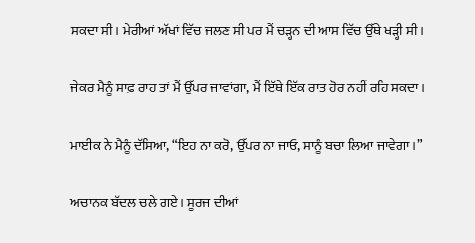ਸਕਦਾ ਸੀ। ਮੇਰੀਆਂ ਅੱਖਾਂ ਵਿੱਚ ਜਲਣ ਸੀ ਪਰ ਮੈਂ ਚੜ੍ਹਨ ਦੀ ਆਸ ਵਿੱਚ ਉੱਥੇ ਖੜ੍ਹੀ ਸੀ।

ਜੇਕਰ ਮੈਨੂੰ ਸਾਫ਼ ਰਾਹ ਤਾਂ ਮੈਂ ਉੱਪਰ ਜਾਵਾਂਗਾ, ਮੈਂ ਇੱਥੇ ਇੱਕ ਰਾਤ ਹੋਰ ਨਹੀਂ ਰਹਿ ਸਕਦਾ।

ਮਾਈਕ ਨੇ ਮੈਨੂੰ ਦੱਸਿਆ, “ਇਹ ਨਾ ਕਰੋ, ਉੱਪਰ ਨਾ ਜਾਓ, ਸਾਨੂੰ ਬਚਾ ਲਿਆ ਜਾਵੇਗਾ।”

ਅਚਾਨਕ ਬੱਦਲ ਚਲੇ ਗਏ। ਸੂਰਜ ਦੀਆਂ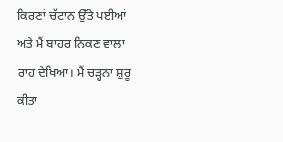ਕਿਰਣਾਂ ਚੱਟਾਨ ਉੱਤੇ ਪਈਆਂ ਅਤੇ ਮੈਂ ਬਾਹਰ ਨਿਕਣ ਵਾਲਾ ਰਾਹ ਦੇਖਿਆ। ਮੈਂ ਚੜ੍ਹਨਾ ਸ਼ੁਰੂ ਕੀਤਾ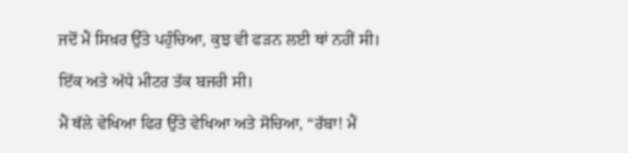ਜਦੋਂ ਮੈਂ ਸਿਖ਼ਰ ਉੱਤੇ ਪਹੁੰਚਿਆ, ਕੁਝ ਵੀ ਫੜਨ ਲਈ ਥਾਂ ਨਹੀਂ ਸੀ।

ਇੱਕ ਅਤੇ ਅੱਧੇ ਮੀਟਰ ਤੱਕ ਬਜਰੀ ਸੀ।

ਮੈਂ ਥੱਲੇ ਵੇਖਿਆ ਫਿਰ ਉੱਤੇ ਵੇਖਿਆ ਅਤੇ ਸੋਚਿਆ, “ਰੱਬਾ! ਮੈਂ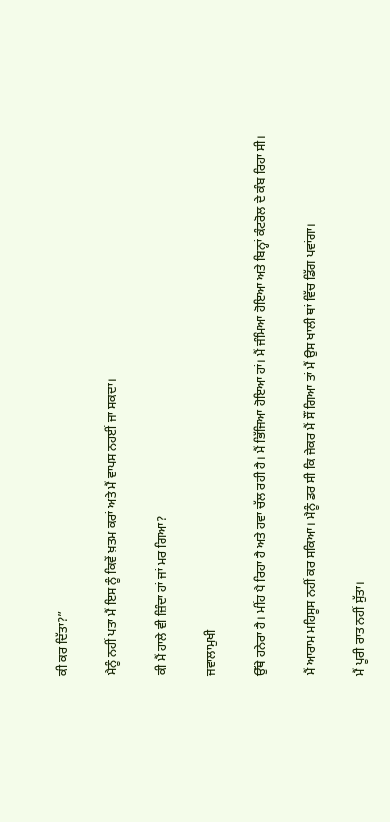ਕੀ ਕਰ ਦਿੱਤਾ?”

ਮੈਨੂੰ ਨਹੀਂ ਪਤਾ ਮੈਂ ਇਸ ਨੂੰ ਕਿਵੇਂ ਖ਼ਤਮ ਕਰਾਂ ਅਤੇ ਮੈਂ ਵਾਪਸ ਨਹਈਂ ਜਾ ਸਕਦਾ।

ਕੀ ਮੈਂ ਹਾਲੇ ਵੀ ਜ਼ਿੰਦਾ ਹਾਂ ਜਾਂ ਮਰ ਗਿਆ?

ਜਵਾਲਾਮੁਖੀ

ਉੱਥੇ ਹਨੇਰਾ ਹੈ। ਮੀਂਹ ਪੈ ਰਿਹਾ ਹੈ ਅਤੇ ਹਵਾ ਚੱਲ ਰਹੀ ਹੈ। ਮੈਂ ਭਿੱਜਿਆ ਹੋਇਆ ਹਾਂ। ਮੈਂ ਜੰਮਿਆ ਹੋਇਆ ਅਤੇ ਬਿਨ੍ਹਾਂ ਕੰਟਰੋਲ ਦੇ ਕੰਬ ਰਿਹਾ ਸੀ।

ਮੈਂ ਆਰਾਮ ਮਹਿਸੂਸ ਨਹੀਂ ਕਰ ਸਕਿਆ। ਮੈਨੂੰ ਡਰ ਸੀ ਕਿ ਜੇਕਰ ਮੈਂ ਸੌਂ ਗਿਆ ਤਾਂ ਮੈਂ ਉਸ ਖਾਲੀ ਥਾਂ ਵਿੱਚ ਡਿੱਗ ਪਵਾਂਗਾ।

ਮੈਂ ਪੂਰੀ ਰਾਤ ਨਹੀਂ ਸੁੱਤਾ।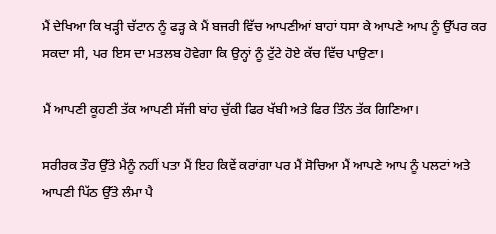ਮੈਂ ਦੇਖਿਆ ਕਿ ਖੜ੍ਹੀ ਚੱਟਾਨ ਨੂੰ ਫੜ੍ਹ ਕੇ ਮੈਂ ਬਜਰੀ ਵਿੱਚ ਆਪਣੀਆਂ ਬਾਹਾਂ ਧਸਾ ਕੇ ਆਪਣੇ ਆਪ ਨੂੰ ਉੱਪਰ ਕਰ ਸਕਦਾ ਸੀ, ਪਰ ਇਸ ਦਾ ਮਤਲਬ ਹੋਵੇਗਾ ਕਿ ਉਨ੍ਹਾਂ ਨੂੰ ਟੁੱਟੇ ਹੋਏ ਕੱਚ ਵਿੱਚ ਪਾਉਣਾ।

ਮੈਂ ਆਪਣੀ ਕੂਹਣੀ ਤੱਕ ਆਪਣੀ ਸੱਜੀ ਬਾਂਹ ਚੁੱਕੀ ਫਿਰ ਖੱਬੀ ਅਤੇ ਫਿਰ ਤਿੰਨ ਤੱਕ ਗਿਣਿਆ।

ਸਰੀਰਕ ਤੌਰ ਉੱਤੇ ਮੈਨੂੰ ਨਹੀਂ ਪਤਾ ਮੈਂ ਇਹ ਕਿਵੇਂ ਕਰਾਂਗਾ ਪਰ ਮੈਂ ਸੋਚਿਆ ਮੈਂ ਆਪਣੇ ਆਪ ਨੂੰ ਪਲਟਾਂ ਅਤੇ ਆਪਣੀ ਪਿੱਠ ਉੱਤੇ ਲੰਮਾ ਪੈ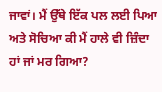ਜਾਵਾਂ। ਮੈਂ ਉੱਥੇ ਇੱਕ ਪਲ ਲਈ ਪਿਆ ਅਤੇ ਸੋਚਿਆ ਕੀ ਮੈਂ ਹਾਲੇ ਵੀ ਜ਼ਿੰਦਾ ਹਾਂ ਜਾਂ ਮਰ ਗਿਆ?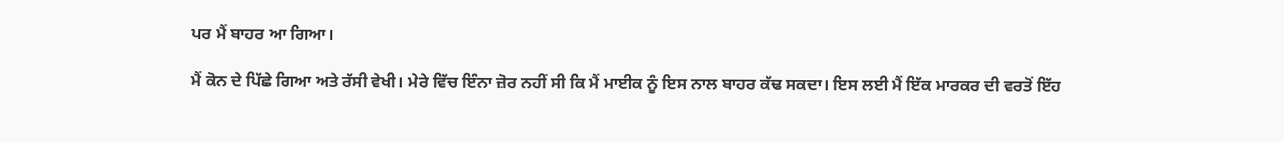ਪਰ ਮੈਂ ਬਾਹਰ ਆ ਗਿਆ।

ਮੈਂ ਕੋਨ ਦੇ ਪਿੱਛੇ ਗਿਆ ਅਤੇ ਰੱਸੀ ਵੇਖੀ। ਮੇਰੇ ਵਿੱਚ ਇੰਨਾ ਜ਼ੋਰ ਨਹੀਂ ਸੀ ਕਿ ਮੈਂ ਮਾਈਕ ਨੂੰ ਇਸ ਨਾਲ ਬਾਹਰ ਕੱਢ ਸਕਦਾ। ਇਸ ਲਈ ਮੈਂ ਇੱਕ ਮਾਰਕਰ ਦੀ ਵਰਤੋਂ ਇੱਹ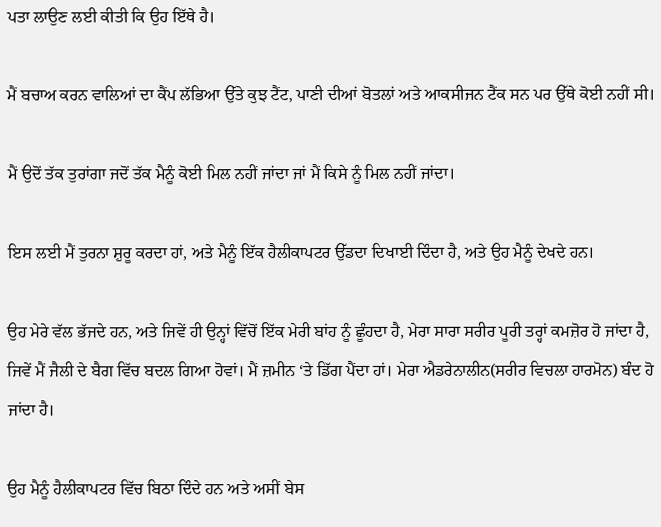ਪਤਾ ਲਾਉਣ ਲਈ ਕੀਤੀ ਕਿ ਉਹ ਇੱਥੇ ਹੈ।

ਮੈਂ ਬਚਾਅ ਕਰਨ ਵਾਲਿਆਂ ਦਾ ਕੈਂਪ ਲੱਭਿਆ ਉੱਤੇ ਕੁਝ ਟੈਂਟ, ਪਾਣੀ ਦੀਆਂ ਬੋਤਲਾਂ ਅਤੇ ਆਕਸੀਜਨ ਟੈਂਕ ਸਨ ਪਰ ਉੱਥੇ ਕੋਈ ਨਹੀਂ ਸੀ।

ਮੈਂ ਉਦੋਂ ਤੱਕ ਤੁਰਾਂਗਾ ਜਦੋਂ ਤੱਕ ਮੈਨੂੰ ਕੋਈ ਮਿਲ ਨਹੀਂ ਜਾਂਦਾ ਜਾਂ ਮੈਂ ਕਿਸੇ ਨੂੰ ਮਿਲ ਨਹੀਂ ਜਾਂਦਾ।

ਇਸ ਲਈ ਮੈਂ ਤੁਰਨਾ ਸ਼ੁਰੂ ਕਰਦਾ ਹਾਂ, ਅਤੇ ਮੈਨੂੰ ਇੱਕ ਹੈਲੀਕਾਪਟਰ ਉੱਡਦਾ ਦਿਖਾਈ ਦਿੰਦਾ ਹੈ, ਅਤੇ ਉਹ ਮੈਨੂੰ ਦੇਖਦੇ ਹਨ।

ਉਹ ਮੇਰੇ ਵੱਲ ਭੱਜਦੇ ਹਨ, ਅਤੇ ਜਿਵੇਂ ਹੀ ਉਨ੍ਹਾਂ ਵਿੱਚੋਂ ਇੱਕ ਮੇਰੀ ਬਾਂਹ ਨੂੰ ਛੂੰਹਦਾ ਹੈ, ਮੇਰਾ ਸਾਰਾ ਸਰੀਰ ਪੂਰੀ ਤਰ੍ਹਾਂ ਕਮਜ਼ੋਰ ਹੋ ਜਾਂਦਾ ਹੈ, ਜਿਵੇਂ ਮੈਂ ਜੈਲੀ ਦੇ ਬੈਗ ਵਿੱਚ ਬਦਲ ਗਿਆ ਹੋਵਾਂ। ਮੈਂ ਜ਼ਮੀਨ ‘ਤੇ ਡਿੱਗ ਪੈਂਦਾ ਹਾਂ। ਮੇਰਾ ਐਡਰੇਨਾਲੀਨ(ਸਰੀਰ ਵਿਚਲਾ ਹਾਰਮੋਨ) ਬੰਦ ਹੋ ਜਾਂਦਾ ਹੈ।

ਉਹ ਮੈਨੂੰ ਹੈਲੀਕਾਪਟਰ ਵਿੱਚ ਬਿਠਾ ਦਿੰਦੇ ਹਨ ਅਤੇ ਅਸੀਂ ਬੇਸ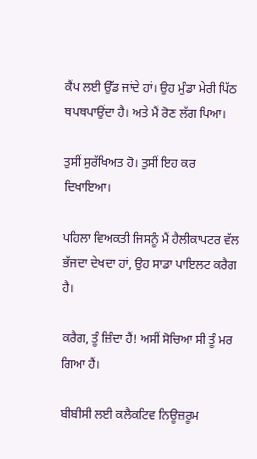ਕੈਂਪ ਲਈ ਉੱਡ ਜਾਂਦੇ ਹਾਂ। ਉਹ ਮੁੰਡਾ ਮੇਰੀ ਪਿੱਠ ਥਪਥਪਾਉਂਦਾ ਹੈ। ਅਤੇ ਮੈਂ ਰੋਣ ਲੱਗ ਪਿਆ।

ਤੁਸੀਂ ਸੁਰੱਖਿਅਤ ਹੋ। ਤੁਸੀਂ ਇਹ ਕਰ ਦਿਖਾਇਆ।

ਪਹਿਲਾ ਵਿਅਕਤੀ ਜਿਸਨੂੰ ਮੈਂ ਹੈਲੀਕਾਪਟਰ ਵੱਲ ਭੱਜਦਾ ਦੇਖਦਾ ਹਾਂ, ਉਹ ਸਾਡਾ ਪਾਇਲਟ ਕਰੈਗ ਹੈ।

ਕਰੈਗ, ਤੂੰ ਜ਼ਿੰਦਾ ਹੈਂ! ਅਸੀਂ ਸੋਚਿਆ ਸੀ ਤੂੰ ਮਰ ਗਿਆ ਹੈਂ।

ਬੀਬੀਸੀ ਲਈ ਕਲੈਕਟਿਵ ਨਿਊਜ਼ਰੂਮ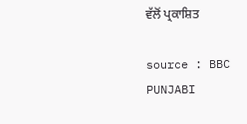ਵੱਲੋਂ ਪ੍ਰਕਾਸ਼ਿਤ

source : BBC PUNJABI